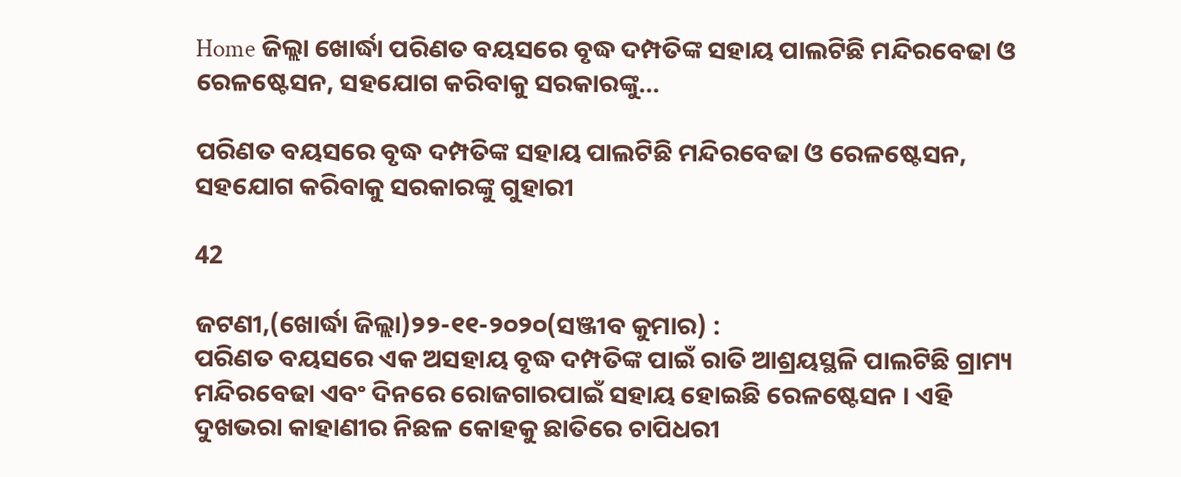Home ଜିଲ୍ଲା ଖୋର୍ଦ୍ଧା ପରିଣତ ବୟସରେ ବୃଦ୍ଧ ଦମ୍ପତିଙ୍କ ସହାୟ ପାଲଟିଛି ମନ୍ଦିରବେଢା ଓ ରେଳଷ୍ଟେସନ, ସହଯୋଗ କରିବାକୁ ସରକାରଙ୍କୁ...

ପରିଣତ ବୟସରେ ବୃଦ୍ଧ ଦମ୍ପତିଙ୍କ ସହାୟ ପାଲଟିଛି ମନ୍ଦିରବେଢା ଓ ରେଳଷ୍ଟେସନ, ସହଯୋଗ କରିବାକୁ ସରକାରଙ୍କୁ ଗୁହାରୀ

42

ଜଟଣୀ,(ଖୋର୍ଦ୍ଧା ଜିଲ୍ଲା)୨୨-୧୧-୨୦୨୦(ସଞ୍ଜୀବ କୁମାର) :
ପରିଣତ ବୟସରେ ଏକ ଅସହାୟ ବୃଦ୍ଧ ଦମ୍ପତିଙ୍କ ପାଇଁ ରାତି ଆଶ୍ରୟସ୍ଥଳି ପାଲଟିଛି ଗ୍ରାମ୍ୟ ମନ୍ଦିରବେଢା ଏବଂ ଦିନରେ ରୋଜଗାରପାଇଁ ସହାୟ ହୋଇଛି ରେଳଷ୍ଟେସନ । ଏହି ଦୁଖଭରା କାହାଣୀର ନିଛଳ କୋହକୁ ଛାତିରେ ଚାପିଧରୀ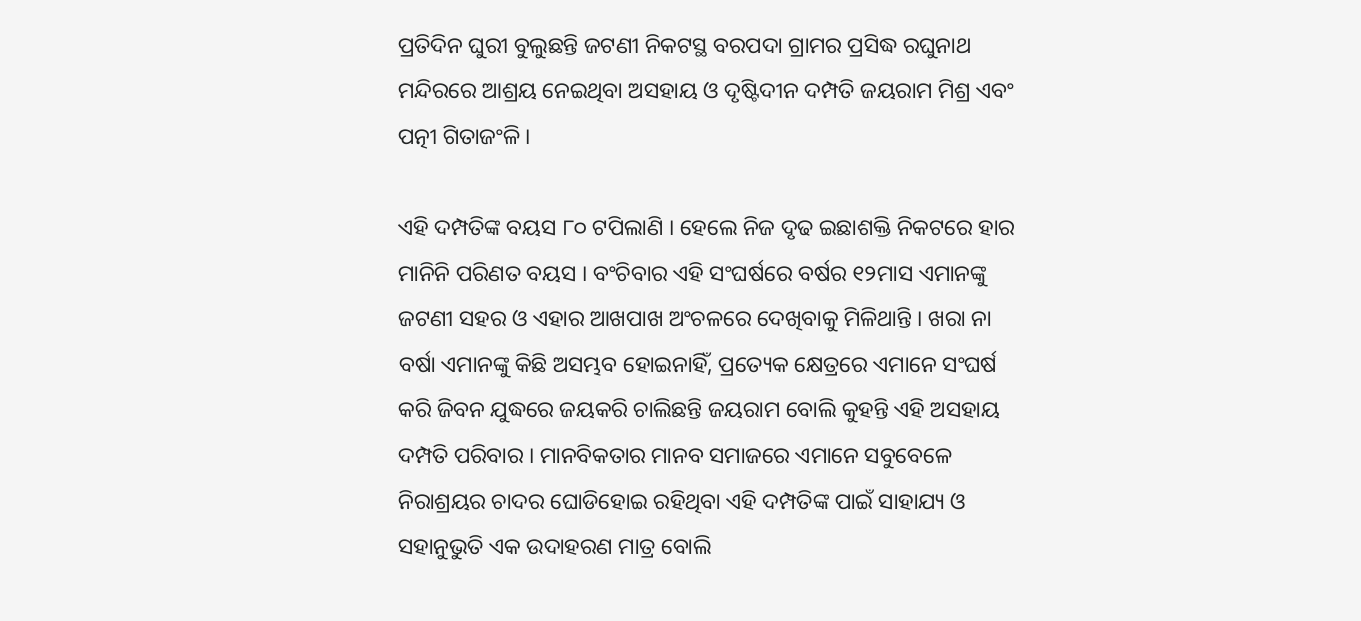ପ୍ରତିଦିନ ଘୁରୀ ବୁଲୁଛନ୍ତି ଜଟଣୀ ନିକଟସ୍ଥ ବରପଦା ଗ୍ରାମର ପ୍ରସିଦ୍ଧ ରଘୁନାଥ ମନ୍ଦିରରେ ଆଶ୍ରୟ ନେଇଥିବା ଅସହାୟ ଓ ଦୃଷ୍ଟିଦୀନ ଦମ୍ପତି ଜୟରାମ ମିଶ୍ର ଏବଂ ପତ୍ନୀ ଗିତାଜଂଳି ।

ଏହି ଦମ୍ପତିଙ୍କ ବୟସ ୮୦ ଟପିଲାଣି । ହେଲେ ନିଜ ଦୃଢ ଇଛାଶକ୍ତି ନିକଟରେ ହାର ମାନିନି ପରିଣତ ବୟସ । ବଂଚିବାର ଏହି ସଂଘର୍ଷରେ ବର୍ଷର ୧୨ମାସ ଏମାନଙ୍କୁ ଜଟଣୀ ସହର ଓ ଏହାର ଆଖପାଖ ଅଂଚଳରେ ଦେଖିବାକୁ ମିଳିଥାନ୍ତି । ଖରା ନା ବର୍ଷା ଏମାନଙ୍କୁ କିଛି ଅସମ୍ଭବ ହୋଇନାହିଁ, ପ୍ରତ୍ୟେକ କ୍ଷେତ୍ରରେ ଏମାନେ ସଂଘର୍ଷ କରି ଜିବନ ଯୁଦ୍ଧରେ ଜୟକରି ଚାଲିଛନ୍ତି ଜୟରାମ ବୋଲି କୁହନ୍ତି ଏହି ଅସହାୟ ଦମ୍ପତି ପରିବାର । ମାନବିକତାର ମାନବ ସମାଜରେ ଏମାନେ ସବୁବେଳେ ନିରାଶ୍ରୟର ଚାଦର ଘୋଡିହୋଇ ରହିଥିବା ଏହି ଦମ୍ପତିଙ୍କ ପାଇଁ ସାହାଯ୍ୟ ଓ ସହାନୁଭୁତି ଏକ ଉଦାହରଣ ମାତ୍ର ବୋଲି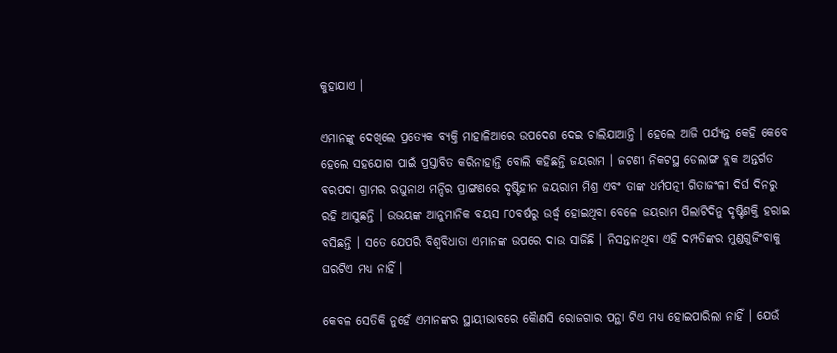କୁହାଯାଏ ।

ଏମାନଙ୍କୁ ଦେଖିଲେ ପ୍ରତ୍ୟେକ ବ୍ୟକ୍ତି ମାହାଳିଆରେ ଉପଦେଶ ଦେଇ ଚାଲିଯାଆନ୍ତି । ହେଲେ ଆଜି ପର୍ଯ୍ୟନ୍ତ କେହି କେବେ ହେଲେ ସହଯୋଗ ପାଇଁ ପ୍ରସ୍ତାବିତ କରିନାହାନ୍ତି ବୋଲି କହିଛନ୍ତି ଜୟରାମ । ଜଟଣୀ ନିକଟସ୍ଥ ଡେଲାଙ୍ଗ ବ୍ଲକ ଅନ୍ତର୍ଗତ ବରପଦା ଗ୍ରାମର ରଘୁନାଥ ମନ୍ଦିର ପ୍ରାଙ୍ଗଣରେ ଦୃଷ୍ଟିହୀନ ଜୟରାମ ମିଶ୍ର ଏବଂ ତାଙ୍କ ଧର୍ମପତ୍ନୀ ଗିତାଜଂଳୀ ଦିର୍ଘ ଦିନରୁ ରହି ଆସୁଛନ୍ତି । ଉଭୟଙ୍କ ଆନୁମାନିକ ବୟସ ୮୦ବର୍ଷରୁ ଉର୍ଦ୍ଧ୍ୱ ହୋଇଥିବା ବେଳେ ଜୟରାମ ପିଲାଟିଦିନୁ ଦୃଷ୍ଟିଶକ୍ତି ହରାଇ ବସିଛନ୍ତି । ସତେ ଯେପରି ବିଶ୍ୱବିଧାତା ଏମାନଙ୍କ ଉପରେ ଦାଉ ସାଜିଛି । ନିସନ୍ତାନଥିବା ଏହି ଦମ୍ପତିଙ୍କର ମୁଣ୍ଡଗୁଜିଂବାକୁ ଘରଟିଏ ମଧ୍ୟ ନାହିଁ ।

କେବଳ ସେତିକି ନୁହେଁ ଏମାନଙ୍କର ସ୍ଥାୟୀଭାବରେ କୈାଣସି ରୋଜଗାର ପନ୍ଥା ଟିଏ ମଧ୍ୟ ହୋଇପାରିଲା ନାହିଁ । ଯେଉଁ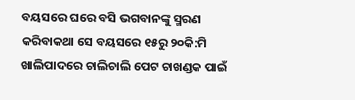ବୟସରେ ଘରେ ବସି ଭଗବାନଙ୍କୁ ସ୍ମରଣ କରିବାକଥା ସେ ବୟସରେ ୧୫ରୁ ୨୦କି:ମି ଖାଲିପାଦରେ ଚାଲିଚାଲି ପେଟ ଚାଖଣ୍ଡକ ପାଇଁ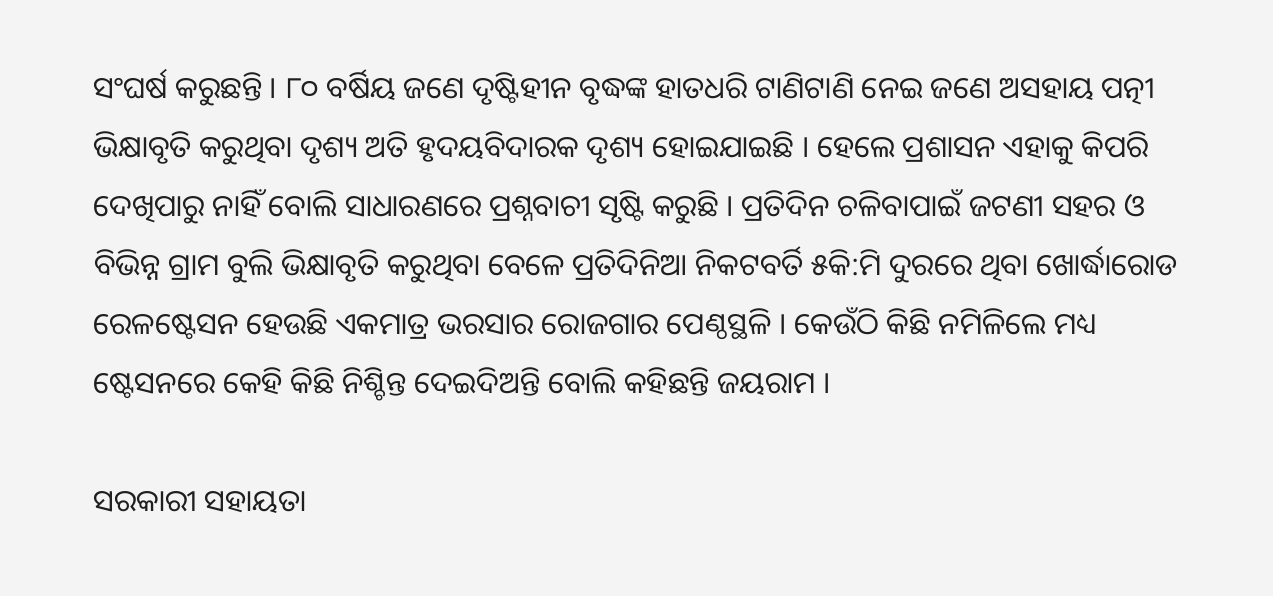ସଂଘର୍ଷ କରୁଛନ୍ତି । ୮୦ ବର୍ଷିୟ ଜଣେ ଦୃଷ୍ଟିହୀନ ବୃଦ୍ଧଙ୍କ ହାତଧରି ଟାଣିଟାଣି ନେଇ ଜଣେ ଅସହାୟ ପତ୍ନୀ ଭିକ୍ଷାବୃତି କରୁଥିବା ଦୃଶ୍ୟ ଅତି ହୃଦୟବିଦାରକ ଦୃଶ୍ୟ ହୋଇଯାଇଛି । ହେଲେ ପ୍ରଶାସନ ଏହାକୁ କିପରି ଦେଖିପାରୁ ନାହିଁ ବୋଲି ସାଧାରଣରେ ପ୍ରଶ୍ନବାଚୀ ସୃଷ୍ଟି କରୁଛି । ପ୍ରତିଦିନ ଚଳିବାପାଇଁ ଜଟଣୀ ସହର ଓ ବିଭିନ୍ନ ଗ୍ରାମ ବୁଲି ଭିକ୍ଷାବୃତି କରୁଥିବା ବେଳେ ପ୍ରତିଦିନିଆ ନିକଟବର୍ତି ୫କି:ମି ଦୁରରେ ଥିବା ଖୋର୍ଦ୍ଧାରୋଡ ରେଳଷ୍ଟେସନ ହେଉଛି ଏକମାତ୍ର ଭରସାର ରୋଜଗାର ପେଣ୍ଠସ୍ଥଳି । କେଉଁଠି କିଛି ନମିଳିଲେ ମଧ୍ୟ ଷ୍ଟେସନରେ କେହି କିଛି ନିଶ୍ଚିନ୍ତ ଦେଇଦିଅନ୍ତି ବୋଲି କହିଛନ୍ତି ଜୟରାମ ।

ସରକାରୀ ସହାୟତା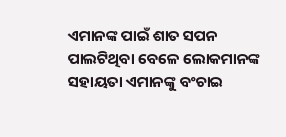ଏମାନଙ୍କ ପାଇଁ ଶାତ ସପନ ପାଲଟିଥିବା ବେଳେ ଲୋକମାନଙ୍କ ସହାୟତା ଏମାନଙ୍କୁ ବଂଚାଇ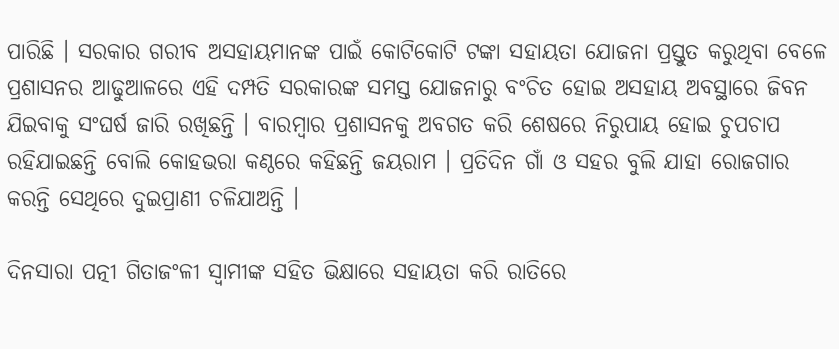ପାରିଛି । ସରକାର ଗରୀବ ଅସହାୟମାନଙ୍କ ପାଇଁ କୋଟିକୋଟି ଟଙ୍କା ସହାୟତା ଯୋଜନା ପ୍ରସ୍ତୁତ କରୁଥିବା ବେଳେ ପ୍ରଶାସନର ଆଢୁଆଳରେ ଏହି ଦମ୍ପତି ସରକାରଙ୍କ ସମସ୍ତ ଯୋଜନାରୁ ବଂଚିତ ହୋଇ ଅସହାୟ ଅବସ୍ଥାରେ ଜିବନ ଯିଇବାକୁ ସଂଘର୍ଷ ଜାରି ରଖିଛନ୍ତି । ବାରମ୍ବାର ପ୍ରଶାସନକୁ ଅବଗତ କରି ଶେଷରେ ନିରୁପାୟ ହୋଇ ଚୁପଚାପ ରହିଯାଇଛନ୍ତି ବୋଲି କୋହଭରା କଣ୍ଠରେ କହିଛନ୍ତି ଜୟରାମ । ପ୍ରତିଦିନ ଗାଁ ଓ ସହର ବୁଲି ଯାହା ରୋଜଗାର କରନ୍ତି ସେଥିରେ ଦୁଇପ୍ରାଣୀ ଚଳିଯାଅନ୍ତି ।

ଦିନସାରା ପତ୍ନୀ ଗିତାଜଂଳୀ ସ୍ୱାମୀଙ୍କ ସହିତ ଭିକ୍ଷାରେ ସହାୟତା କରି ରାତିରେ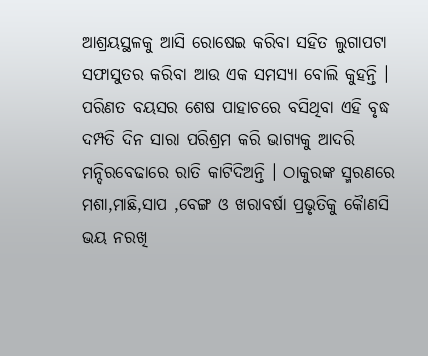ଆଶ୍ରୟସ୍ଥଳକୁ ଆସି ରୋଷେଇ କରିବା ସହିତ ଲୁଗାପଟା ସଫାସୁତର କରିବା ଆଉ ଏକ ସମସ୍ୟା ବୋଲି କୁହନ୍ତି । ପରିଣତ ବୟସର ଶେଷ ପାହାଚରେ ବସିଥିବା ଏହି ବୃଦ୍ଧ ଦମ୍ପତି ଦିନ ସାରା ପରିଶ୍ରମ କରି ଭାଗ୍ୟକୁ ଆଦରି ମନ୍ଦିରବେଢାରେ ରାତି କାଟିଦିଅନ୍ତି । ଠାକୁରଙ୍କ ସ୍ମରଣରେ ମଶା,ମାଛି,ସାପ ,ବେଙ୍ଗ ଓ ଖରାବର୍ଷା ପ୍ରଭୃତିକୁ କୈାଣସି ଭୟ ନରଖି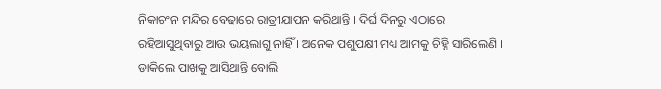ନିକାଚଂନ ମନ୍ଦିର ବେଢାରେ ରାତ୍ରୀଯାପନ କରିଥାନ୍ତି । ଦିର୍ଘ ଦିନରୁ ଏଠାରେ ରହିଆସୁଥିବାରୁ ଆଉ ଭୟଲାଗୁ ନାହିଁ । ଅନେକ ପଶୁପକ୍ଷୀ ମଧ୍ୟ ଆମକୁ ଚିହ୍ନି ସାରିଲେଣି । ଡାକିଲେ ପାଖକୁ ଆସିଥାନ୍ତି ବୋଲି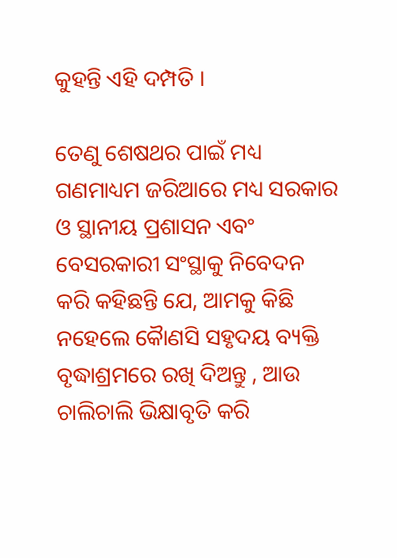କୁହନ୍ତି ଏହି ଦମ୍ପତି ।

ତେଣୁ ଶେଷଥର ପାଇଁ ମଧ୍ୟ ଗଣମାଧ୍ୟମ ଜରିଆରେ ମଧ୍ୟ ସରକାର ଓ ସ୍ଥାନୀୟ ପ୍ରଶାସନ ଏବଂ ବେସରକାରୀ ସଂସ୍ଥାକୁ ନିବେଦନ କରି କହିଛନ୍ତି ଯେ, ଆମକୁ କିଛି ନହେଲେ କୈାଣସି ସହୃଦୟ ବ୍ୟକ୍ତି ବୃଦ୍ଧାଶ୍ରମରେ ରଖି ଦିଅନ୍ତୁ , ଆଉ ଚାଲିଚାଲି ଭିକ୍ଷାବୃତି କରି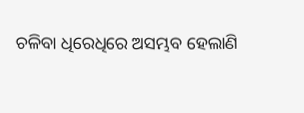ଚଳିବା ଧିରେଧିରେ ଅସମ୍ଭବ ହେଲାଣି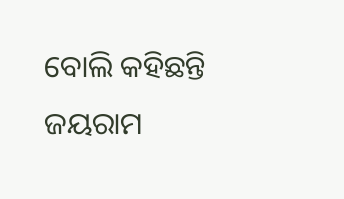ବୋଲି କହିଛନ୍ତି ଜୟରାମ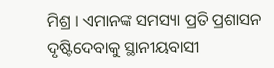ମିଶ୍ର । ଏମାନଙ୍କ ସମସ୍ୟା ପ୍ରତି ପ୍ରଶାସନ ଦୃଷ୍ଟିଦେବାକୁ ସ୍ଥାନୀୟବାସୀ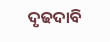ଦୃଢଦାବି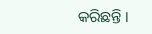କରିଛନ୍ତି ।